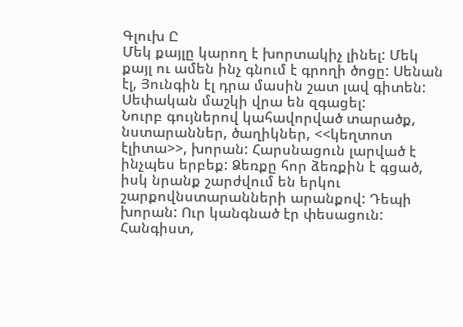Գլուխ Ը
Մեկ քայլը կարող է խորտակիչ լինել: Մեկ քայլ ու ամեն ինչ գնում է գրողի ծոցը: Սենան էլ, Յունգին էլ դրա մասին շատ լավ գիտեն: Սեփական մաշկի վրա են զգացել:
Նուրբ գույներով կահավորված տարածք, նստարաններ, ծաղիկներ, <<կեղտոտ էլիտա>>, խորան: Հարսնացուն լարված է ինչպես երբեք: Ձեռքը հոր ձեռքին է գցած, իսկ նրանք շարժվում են երկու շարքովնստարանների արանքով: Դեպի խորան: Ուր կանգնած էր փեսացուն: Հանգիստ,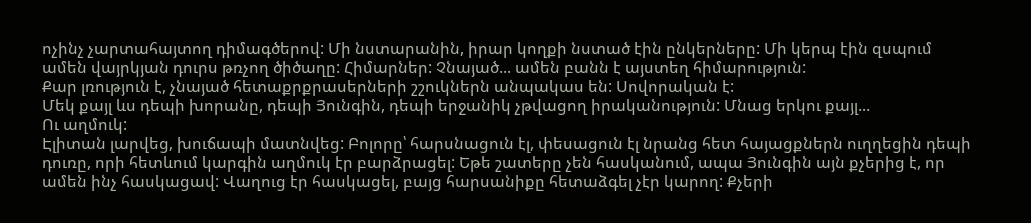ոչինչ չարտահայտող դիմագծերով: Մի նստարանին, իրար կողքի նստած էին ընկերները: Մի կերպ էին զսպում ամեն վայրկյան դուրս թռչող ծիծաղը: Հիմարներ: Չնայած... ամեն բանն է այստեղ հիմարություն:
Քար լռություն է, չնայած հետաքրքրասերների շշուկներն անպակաս են: Սովորական է:
Մեկ քայլ ևս դեպի խորանը, դեպի Յունգին, դեպի երջանիկ չթվացող իրականություն: Մնաց երկու քայլ...
Ու աղմուկ:
Էլիտան լարվեց, խուճապի մատնվեց: Բոլորը՝ հարսնացուն էլ, փեսացուն էլ նրանց հետ հայացքներն ուղղեցին դեպի դուռը, որի հետևում կարգին աղմուկ էր բարձրացել: Եթե շատերը չեն հասկանում, ապա Յունգին այն քչերից է, որ ամեն ինչ հասկացավ: Վաղուց էր հասկացել, բայց հարսանիքը հետաձգել չէր կարող: Քչերի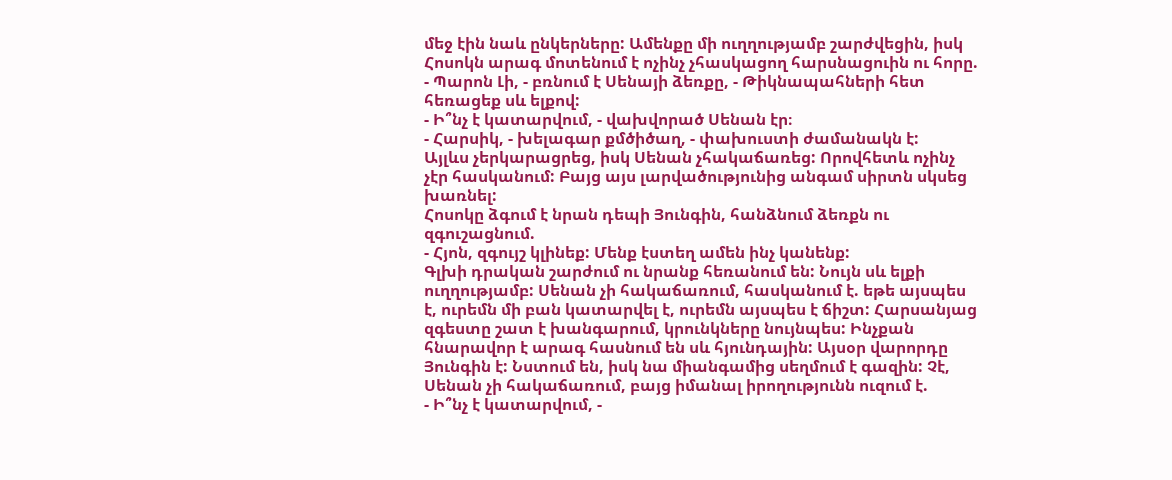մեջ էին նաև ընկերները: Ամենքը մի ուղղությամբ շարժվեցին, իսկ Հոսոկն արագ մոտենում է ոչինչ չհասկացող հարսնացուին ու հորը.
- Պարոն Լի, - բռնում է Սենայի ձեռքը, - Թիկնապահների հետ հեռացեք սև ելքով:
- Ի՞նչ է կատարվում, - վախվորած Սենան էր։
- Հարսիկ, - խելագար քմծիծաղ, - փախուստի ժամանակն է:
Այլևս չերկարացրեց, իսկ Սենան չհակաճառեց: Որովհետև ոչինչ չէր հասկանում: Բայց այս լարվածությունից անգամ սիրտն սկսեց խառնել:
Հոսոկը ձգում է նրան դեպի Յունգին, հանձնում ձեռքն ու զգուշացնում.
- Հյոն, զգույշ կլինեք: Մենք էստեղ ամեն ինչ կանենք:
Գլխի դրական շարժում ու նրանք հեռանում են: Նույն սև ելքի ուղղությամբ: Սենան չի հակաճառում, հասկանում է. եթե այսպես է, ուրեմն մի բան կատարվել է, ուրեմն այսպես է ճիշտ: Հարսանյաց զգեստը շատ է խանգարում, կրունկները նույնպես: Ինչքան հնարավոր է արագ հասնում են սև հյունդային: Այսօր վարորդը Յունգին է: Նստում են, իսկ նա միանգամից սեղմում է գազին: Չէ, Սենան չի հակաճառում, բայց իմանալ իրողությունն ուզում է.
- Ի՞նչ է կատարվում, -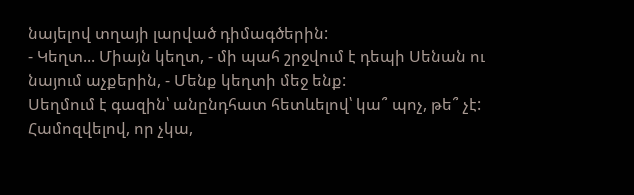նայելով տղայի լարված դիմագծերին:
- Կեղտ... Միայն կեղտ, - մի պահ շրջվում է դեպի Սենան ու նայում աչքերին, - Մենք կեղտի մեջ ենք:
Սեղմում է գազին՝ անընդհատ հետևելով՝ կա՞ պոչ, թե՞ չէ: Համոզվելով, որ չկա,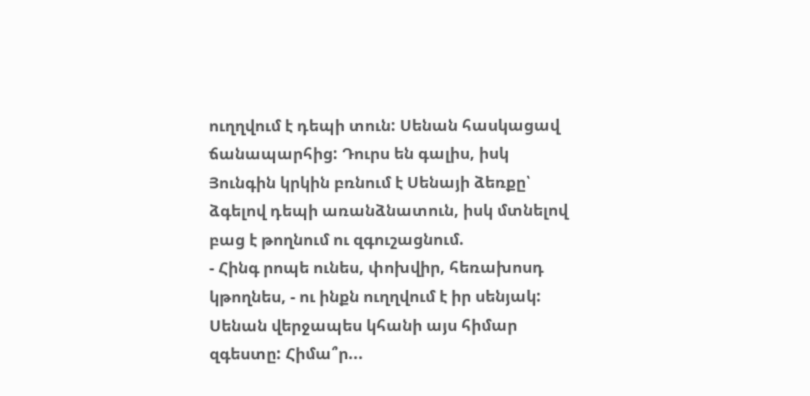ուղղվում է դեպի տուն: Սենան հասկացավ ճանապարհից: Դուրս են գալիս, իսկ Յունգին կրկին բռնում է Սենայի ձեռքը՝ ձգելով դեպի առանձնատուն, իսկ մտնելով բաց է թողնում ու զգուշացնում.
- Հինգ րոպե ունես, փոխվիր, հեռախոսդ կթողնես, - ու ինքն ուղղվում է իր սենյակ:
Սենան վերջապես կհանի այս հիմար զգեստը: Հիմա՞ր...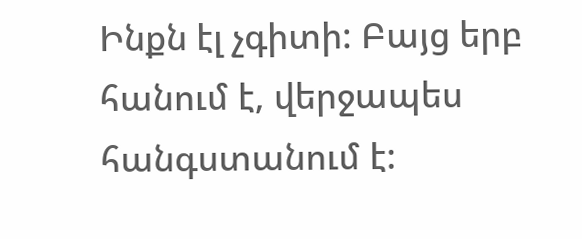Ինքն էլ չգիտի: Բայց երբ հանում է, վերջապես հանգստանում է: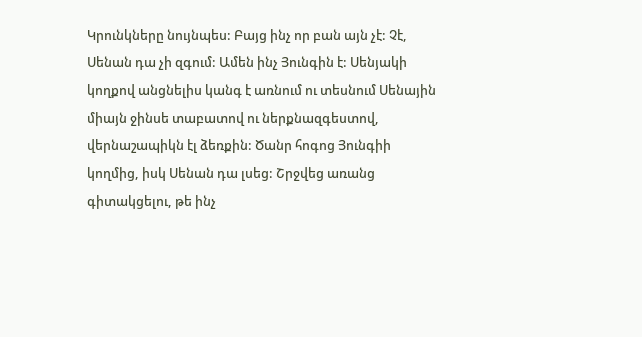Կրունկները նույնպես: Բայց ինչ որ բան այն չէ: Չէ, Սենան դա չի զգում: Ամեն ինչ Յունգին է: Սենյակի կողքով անցնելիս կանգ է առնում ու տեսնում Սենային միայն ջինսե տաբատով ու ներքնազգեստով, վերնաշապիկն էլ ձեռքին: Ծանր հոգոց Յունգիի կողմից, իսկ Սենան դա լսեց: Շրջվեց առանց գիտակցելու, թե ինչ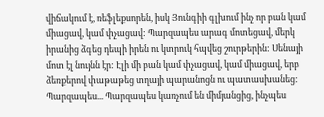վիճակում է, ռեֆլեքսորեն, իսկ Յունգիի գլխում ինչ որ բան կամ միացավ, կամ փչացավ: Պարզապես արագ մոտեցավ, մերկ իրանից ձգեց դեպի իրեն ու կտրուկ հպվեց շուրթերին: Սենայի մոտ էլ նույնն էր: Էլի մի բան կամ փչացավ, կամ միացավ, երբ ձեռքերով փաթաթեց տղայի պարանոցն ու պատասխանեց: Պարզապես... Պարզապես կառչում են միմյանցից, ինչպես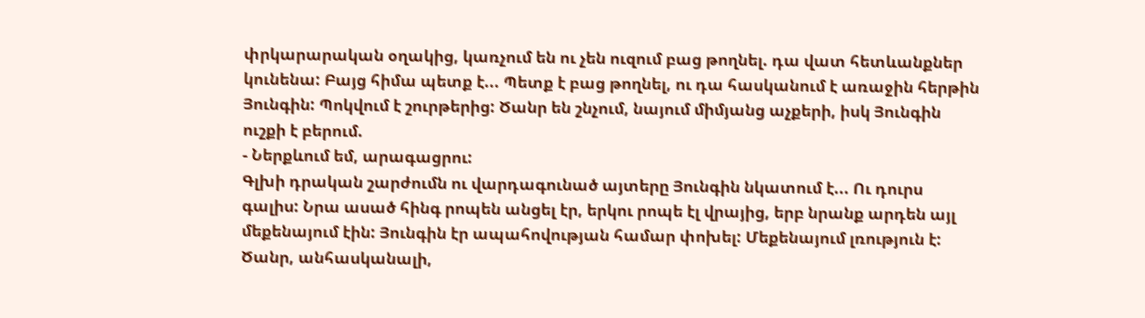փրկարարական օղակից, կառչում են ու չեն ուզում բաց թողնել. դա վատ հետևանքներ կունենա: Բայց հիմա պետք է... Պետք է բաց թողնել, ու դա հասկանում է առաջին հերթին Յունգին: Պոկվում է շուրթերից: Ծանր են շնչում, նայում միմյանց աչքերի, իսկ Յունգին ուշքի է բերում.
- Ներքևում եմ, արագացրու:
Գլխի դրական շարժումն ու վարդագունած այտերը Յունգին նկատում է... Ու դուրս գալիս: Նրա ասած հինգ րոպեն անցել էր, երկու րոպե էլ վրայից, երբ նրանք արդեն այլ մեքենայում էին: Յունգին էր ապահովության համար փոխել: Մեքենայում լռություն է: Ծանր, անհասկանալի,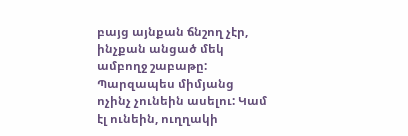բայց այնքան ճնշող չէր, ինչքան անցած մեկ ամբողջ շաբաթը: Պարզապես միմյանց ոչինչ չունեին ասելու: Կամ էլ ունեին, ուղղակի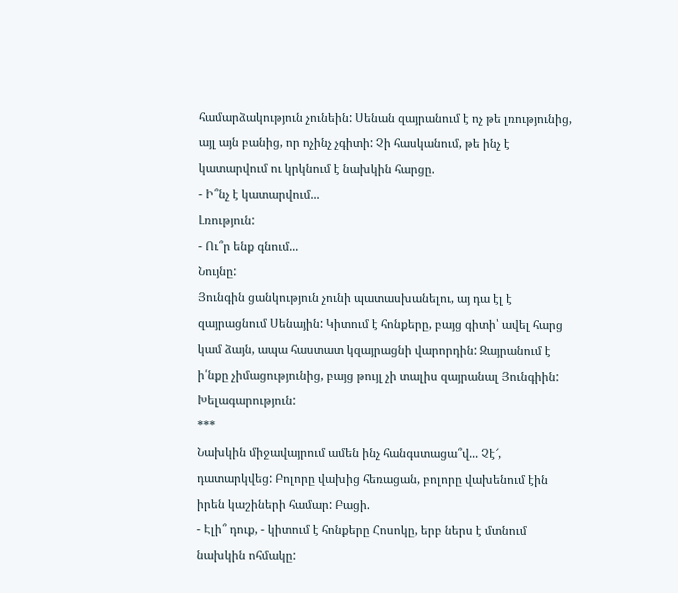համարձակություն չունեին: Սենան զայրանում է ոչ թե լռությունից, այլ այն բանից, որ ոչինչ չգիտի: Չի հասկանում, թե ինչ է կատարվում ու կրկնում է նախկին հարցը.
- Ի՞նչ է կատարվում...
Լռություն:
- Ու՞ր ենք գնում...
Նույնը:
Յունգին ցանկություն չունի պատասխանելու, այ դա էլ է զայրացնում Սենային: Կիտում է հոնքերը, բայց գիտի՝ ավել հարց կամ ձայն, ապա հաստատ կզայրացնի վարորդին: Զայրանում է ի՛նքը չիմացությունից, բայց թույլ չի տալիս զայրանալ Յունգիին: Խելագարություն:
***
Նախկին միջավայրում ամեն ինչ հանգստացա՞վ... Չէ՜, դատարկվեց: Բոլորը վախից հեռացան, բոլորը վախենում էին իրեն կաշիների համար: Բացի.
- Էլի՞ դուք, - կիտում է հոնքերը Հոսոկը, երբ ներս է մտնում նախկին ոհմակը: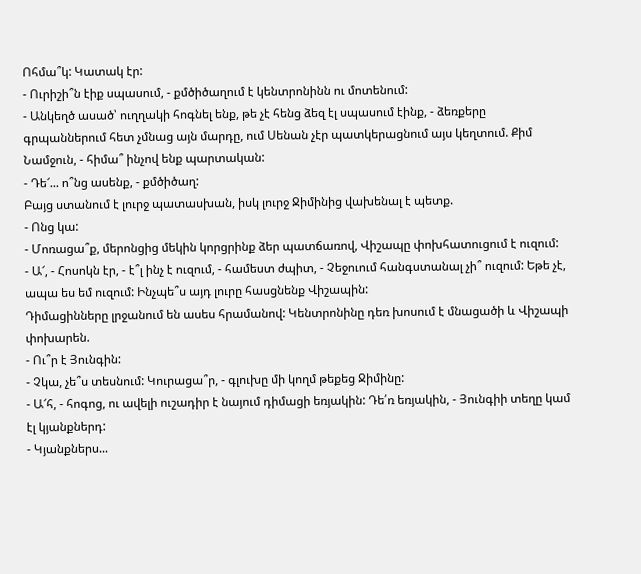Ոհմա՞կ: Կատակ էր:
- Ուրիշի՞ն էիք սպասում, - քմծիծաղում է կենտրոնինն ու մոտենում:
- Անկեղծ ասած՝ ուղղակի հոգնել ենք, թե չէ հենց ձեզ էլ սպասում էինք, - ձեռքերը գրպաններում հետ չմնաց այն մարդը, ում Սենան չէր պատկերացնում այս կեղտում. Քիմ Նամջուն, - հիմա՞ ինչով ենք պարտական:
- Դե՜... ո՞նց ասենք, - քմծիծաղ:
Բայց ստանում է լուրջ պատասխան, իսկ լուրջ Ջիմինից վախենալ է պետք.
- Ոնց կա:
- Մոռացա՞ք, մերոնցից մեկին կորցրինք ձեր պատճառով, Վիշապը փոխհատուցում է ուզում:
- Ա՜, - Հոսոկն էր, - է՞լ ինչ է ուզում, - համեստ ժպիտ, - Չեջուում հանգստանալ չի՞ ուզում: Եթե չէ, ապա ես եմ ուզում: Ինչպե՞ս այդ լուրը հասցնենք Վիշապին:
Դիմացինները լրջանում են ասես հրամանով: Կենտրոնինը դեռ խոսում է մնացածի և Վիշապի փոխարեն.
- Ու՞ր է Յունգին:
- Չկա, չե՞ս տեսնում: Կուրացա՞ր, - գլուխը մի կողմ թեքեց Ջիմինը:
- Ա՜հ, - հոգոց, ու ավելի ուշադիր է նայում դիմացի եռյակին: Դե՛ռ եռյակին, - Յունգիի տեղը կամ էլ կյանքներդ:
- Կյանքներս...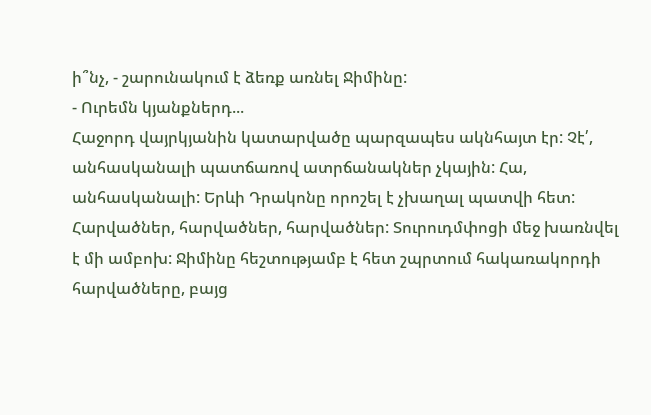ի՞նչ, - շարունակում է ձեռք առնել Ջիմինը:
- Ուրեմն կյանքներդ...
Հաջորդ վայրկյանին կատարվածը պարզապես ակնհայտ էր: Չէ՛, անհասկանալի պատճառով ատրճանակներ չկային: Հա, անհասկանալի: Երևի Դրակոնը որոշել է չխաղալ պատվի հետ:
Հարվածներ, հարվածներ, հարվածներ: Տուրուդմփոցի մեջ խառնվել է մի ամբոխ: Ջիմինը հեշտությամբ է հետ շպրտում հակառակորդի հարվածները, բայց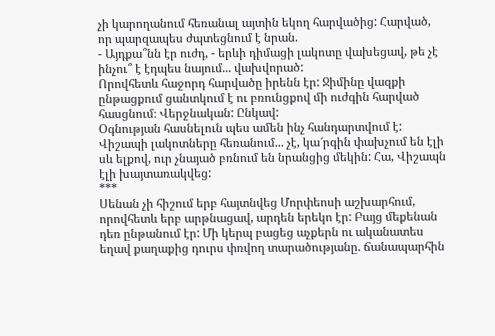չի կարողանում հեռանալ այտին եկող հարվածից: Հարված, որ պարզապես ժպտեցնում է նրան.
- Այդքա՞նն էր ուժդ, - երևի դիմացի լակոտը վախեցավ, թե չէ ինչու՞ է էդպես նայում... վախվորած:
Որովհետև հաջորդ հարվածը իրենն էր: Ջիմինը վազքի ընթացքում ցանտկում է ու բռունցքով մի ուժգին հարված հասցնում։ Վերջնական: Ընկավ:
Օգնության հասնելուն պես ամեն ինչ հանդարտվում է: Վիշապի լակոտները հեռանում... չէ, կա՜րգին փախչում են էլի սև ելքով, ուր չնայած բռնում են նրանցից մեկին: Հա, Վիշապն էլի խայտառակվեց:
***
Սենան չի հիշում երբ հայտնվեց Մորփեոսի աշխարհում, որովհետև երբ արթնացավ, արդեն երեկո էր: Բայց մեքենան դեռ ընթանում էր: Մի կերպ բացեց աչքերն ու ականատես եղավ քաղաքից դուրս փռվող տարածությանը. ճանապարհին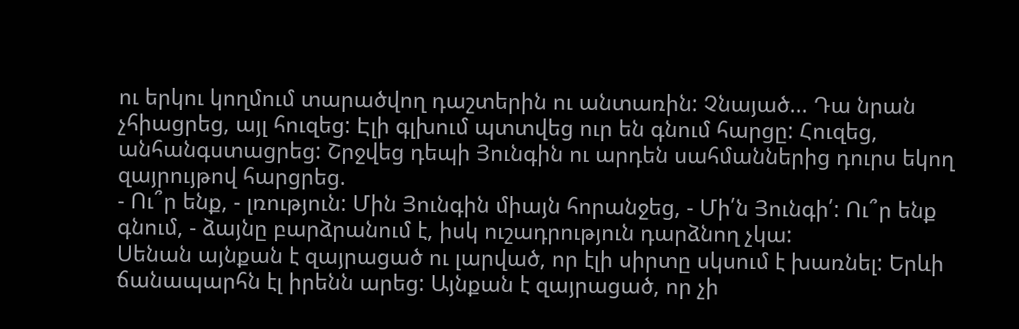ու երկու կողմում տարածվող դաշտերին ու անտառին: Չնայած... Դա նրան չհիացրեց, այլ հուզեց: Էլի գլխում պտտվեց ուր են գնում հարցը: Հուզեց, անհանգստացրեց: Շրջվեց դեպի Յունգին ու արդեն սահմաններից դուրս եկող զայրույթով հարցրեց.
- Ու՞ր ենք, - լռություն: Մին Յունգին միայն հորանջեց, - Մի՛ն Յունգի՛: Ու՞ր ենք գնում, - ձայնը բարձրանում է, իսկ ուշադրություն դարձնող չկա:
Սենան այնքան է զայրացած ու լարված, որ էլի սիրտը սկսում է խառնել: Երևի ճանապարհն էլ իրենն արեց: Այնքան է զայրացած, որ չի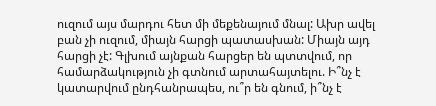ուզում այս մարդու հետ մի մեքենայում մնալ: Ախր ավել բան չի ուզում, միայն հարցի պատասխան: Միայն այդ հարցի չէ: Գլխում այնքան հարցեր են պտտվում, որ համարձակություն չի գտնում արտահայտելու. Ի՞նչ է կատարվում ընդհանրապես, ու՞ր են գնում, ի՞նչ է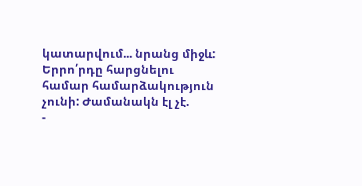կատարվում... նրանց միջև: Երրո՛րդը հարցնելու համար համարձակություն չունի: Ժամանակն էլ չէ.
-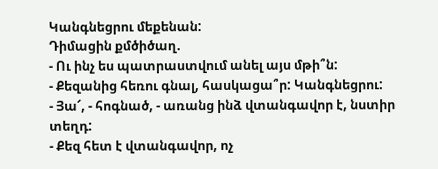Կանգնեցրու մեքենան:
Դիմացին քմծիծաղ.
- Ու ինչ ես պատրաստվում անել այս մթի՞ն:
- Քեզանից հեռու գնալ, հասկացա՞ր: Կանգնեցրու:
- Յա՜, - հոգնած, - առանց ինձ վտանգավոր է, նստիր տեղդ:
- Քեզ հետ է վտանգավոր, ոչ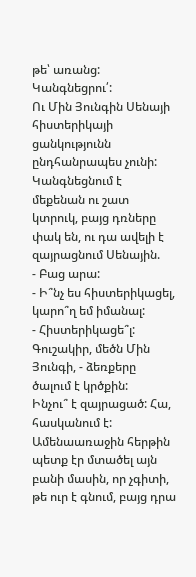թե՝ առանց: Կանգնեցրու՛:
Ու Մին Յունգին Սենայի հիստերիկայի ցանկությունն ընդհանրապես չունի: Կանգնեցնում է մեքենան ու շատ կտրուկ, բայց դռները փակ են, ու դա ավելի է զայրացնում Սենային.
- Բաց արա:
- Ի՞նչ ես հիստերիկացել, կարո՞ղ եմ իմանալ:
- Հիստերիկացե՞լ: Գուշակիր, մեծն Մին Յունգի, - ձեռքերը ծալում է կրծքին:
Ինչու՞ է զայրացած: Հա, հասկանում է: Ամենաառաջին հերթին պետք էր մտածել այն բանի մասին, որ չգիտի, թե ուր է գնում, բայց դրա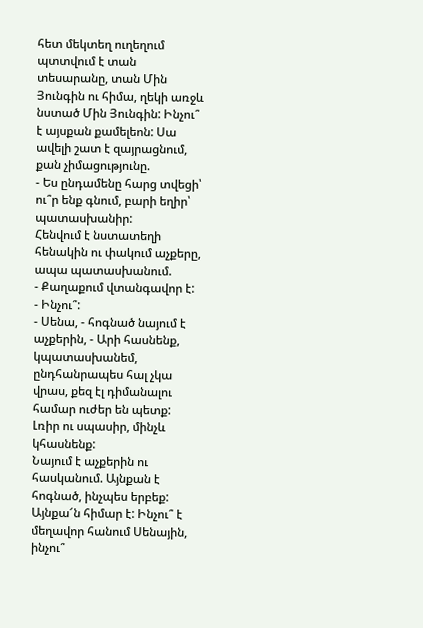հետ մեկտեղ ուղեղում պտտվում է տան տեսարանը, տան Մին Յունգին ու հիմա, ղեկի առջև նստած Մին Յունգին: Ինչու՞ է այսքան քամելեոն: Սա ավելի շատ է զայրացնում, քան չիմացությունը.
- Ես ընդամենը հարց տվեցի՝ ու՞ր ենք գնում, բարի եղիր՝ պատասխանիր:
Հենվում է նստատեղի հենակին ու փակում աչքերը, ապա պատասխանում.
- Քաղաքում վտանգավոր է:
- Ինչու՞:
- Սենա, - հոգնած նայում է աչքերին, - Արի հասնենք, կպատասխանեմ, ընդհանրապես հալ չկա վրաս, քեզ էլ դիմանալու համար ուժեր են պետք: Լռիր ու սպասիր, մինչև կհասնենք:
Նայում է աչքերին ու հասկանում. Այնքան է հոգնած, ինչպես երբեք: Այնքա՜ն հիմար է: Ինչու՞ է մեղավոր հանում Սենային, ինչու՞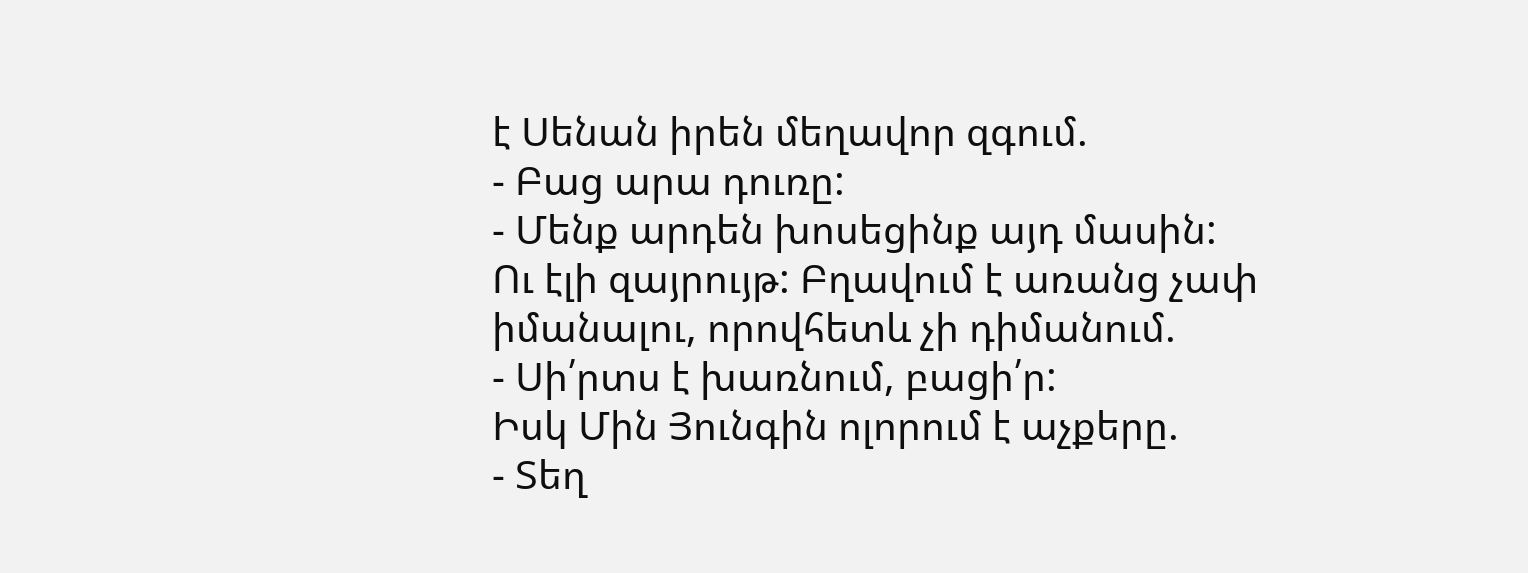է Սենան իրեն մեղավոր զգում.
- Բաց արա դուռը:
- Մենք արդեն խոսեցինք այդ մասին:
Ու էլի զայրույթ: Բղավում է առանց չափ իմանալու, որովհետև չի դիմանում.
- Սի՛րտս է խառնում, բացի՛ր:
Իսկ Մին Յունգին ոլորում է աչքերը.
- Տեղ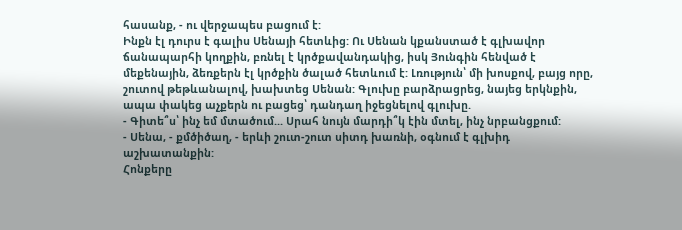հասանք, - ու վերջապես բացում է:
Ինքն էլ դուրս է գալիս Սենայի հետևից: Ու Սենան կքանստած է գլխավոր ճանապարհի կողքին, բռնել է կրծքավանդակից, իսկ Յունգին հենված է մեքենային, ձեռքերն էլ կրծքին ծալած հետևում է: Լռություն՝ մի խոսքով, բայց որը, շուտով թեթևանալով, խախտեց Սենան: Գլուխը բարձրացրեց, նայեց երկնքին, ապա փակեց աչքերն ու բացեց՝ դանդաղ իջեցնելով գլուխը.
- Գիտե՞ս՝ ինչ եմ մտածում... Սրահ նույն մարդի՞կ էին մտել, ինչ նրբանցքում:
- Սենա, - քմծիծաղ, - երևի շուտ-շուտ սիտդ խառնի, օգնում է գլխիդ աշխատանքին:
Հոնքերը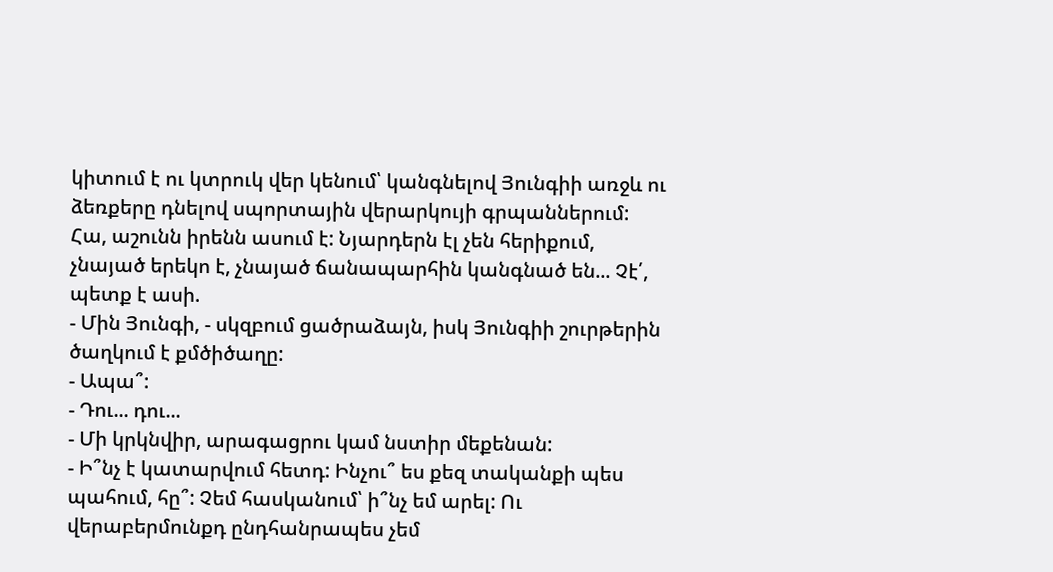կիտում է ու կտրուկ վեր կենում՝ կանգնելով Յունգիի առջև ու ձեռքերը դնելով սպորտային վերարկույի գրպաններում: Հա, աշունն իրենն ասում է: Նյարդերն էլ չեն հերիքում, չնայած երեկո է, չնայած ճանապարհին կանգնած են... Չէ՛, պետք է ասի.
- Մին Յունգի, - սկզբում ցածրաձայն, իսկ Յունգիի շուրթերին ծաղկում է քմծիծաղը:
- Ապա՞:
- Դու... դու...
- Մի կրկնվիր, արագացրու կամ նստիր մեքենան:
- Ի՞նչ է կատարվում հետդ: Ինչու՞ ես քեզ տականքի պես պահում, հը՞: Չեմ հասկանում՝ ի՞նչ եմ արել: Ու վերաբերմունքդ ընդհանրապես չեմ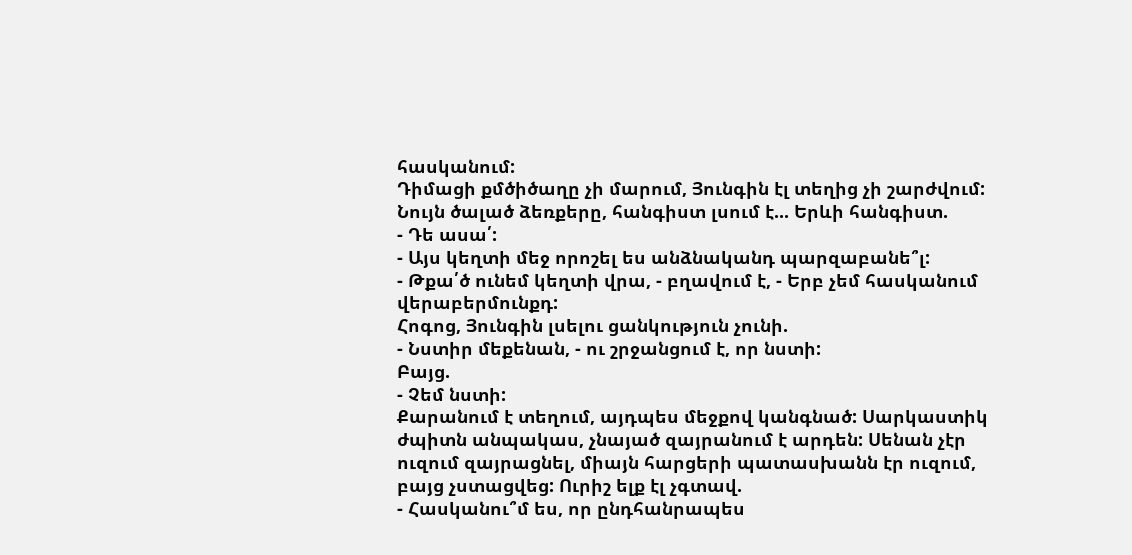հասկանում:
Դիմացի քմծիծաղը չի մարում, Յունգին էլ տեղից չի շարժվում: Նույն ծալած ձեռքերը, հանգիստ լսում է... Երևի հանգիստ.
- Դե ասա՛:
- Այս կեղտի մեջ որոշել ես անձնականդ պարզաբանե՞լ:
- Թքա՛ծ ունեմ կեղտի վրա, - բղավում է, - Երբ չեմ հասկանում վերաբերմունքդ:
Հոգոց, Յունգին լսելու ցանկություն չունի.
- Նստիր մեքենան, - ու շրջանցում է, որ նստի:
Բայց.
- Չեմ նստի:
Քարանում է տեղում, այդպես մեջքով կանգնած: Սարկաստիկ ժպիտն անպակաս, չնայած զայրանում է արդեն: Սենան չէր ուզում զայրացնել, միայն հարցերի պատասխանն էր ուզում, բայց չստացվեց: Ուրիշ ելք էլ չգտավ.
- Հասկանու՞մ ես, որ ընդհանրապես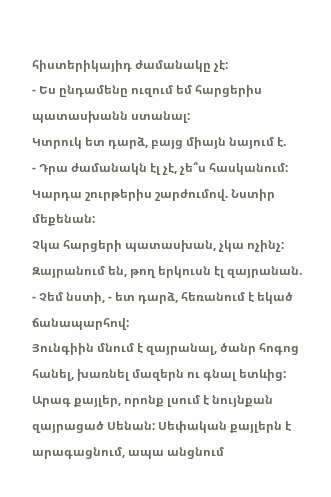հիստերիկայիդ ժամանակը չէ:
- Ես ընդամենը ուզում եմ հարցերիս պատասխանն ստանալ:
Կտրուկ ետ դարձ, բայց միայն նայում է.
- Դրա ժամանակն էլ չէ, չե՞ս հասկանում: Կարդա շուրթերիս շարժումով. Նստիր մեքենան:
Չկա հարցերի պատասխան, չկա ոչինչ: Զայրանում են, թող երկուսն էլ զայրանան.
- Չեմ նստի, - ետ դարձ, հեռանում է եկած ճանապարհով:
Յունգիին մնում է զայրանալ, ծանր հոգոց հանել, խառնել մազերն ու գնալ ետևից: Արագ քայլեր, որոնք լսում է նույնքան զայրացած Սենան: Սեփական քայլերն է արագացնում, ապա անցնում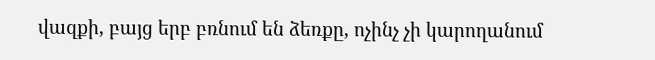վազքի, բայց երբ բռնում են ձեռքը, ոչինչ չի կարողանում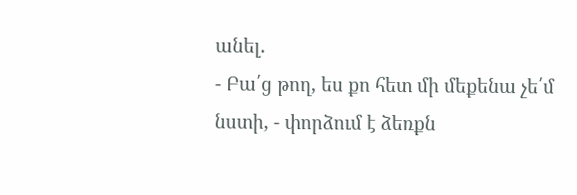անել.
- Բա՛ց թող, ես քո հետ մի մեքենա չե՛մ նստի, - փորձում է ձեռքն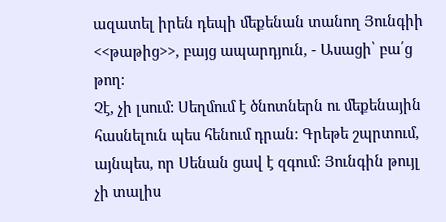ազատել իրեն դեպի մեքենան տանող Յունգիի <<թաթից>>, բայց ապարդյուն, - Ասացի՝ բա՛ց թող:
Չէ, չի լսում: Սեղմում է ծնոտներն ու մեքենային հասնելուն պես հենում դրան: Գրեթե շպրտում, այնպես, որ Սենան ցավ է զգում: Յունգին թույլ չի տալիս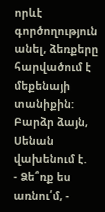որևէ գործողություն անել, ձեռքերը հարվածում է մեքենայի տանիքին: Բարձր ձայն, Սենան վախենում է.
- Ձե՞ռք ես առնու՛մ, -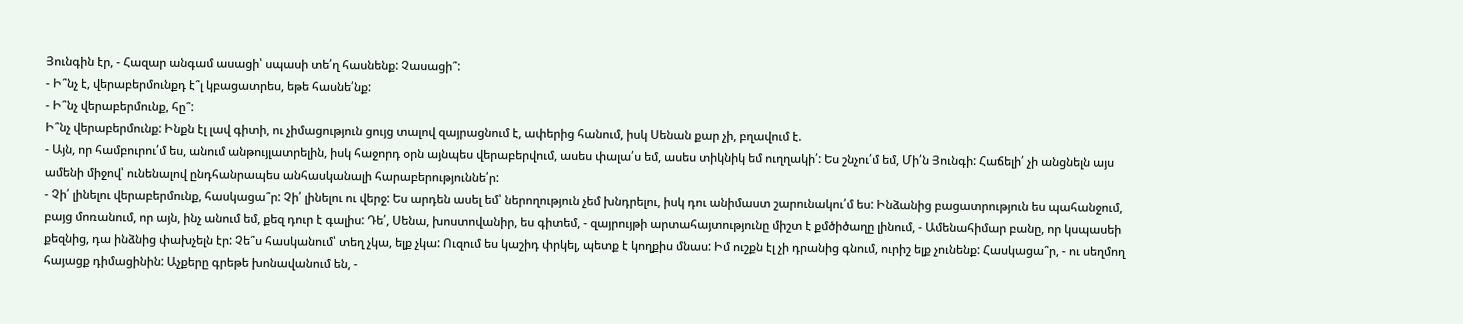Յունգին էր, - Հազար անգամ ասացի՝ սպասի տե՛ղ հասնենք: Չասացի՞:
- Ի՞նչ է, վերաբերմունքդ է՞լ կբացատրես, եթե հասնե՛նք:
- Ի՞նչ վերաբերմունք, հը՞:
Ի՞նչ վերաբերմունք: Ինքն էլ լավ գիտի, ու չիմացություն ցույց տալով զայրացնում է, ափերից հանում, իսկ Սենան քար չի, բղավում է.
- Այն, որ համբուրու՛մ ես, անում անթույլատրելին, իսկ հաջորդ օրն այնպես վերաբերվում, ասես փալա՛ս եմ, ասես տիկնիկ եմ ուղղակի՛: Ես շնչու՛մ եմ, Մի՛ն Յունգի: Հաճելի՛ չի անցնելն այս ամենի միջով՝ ունենալով ընդհանրապես անհասկանալի հարաբերություննե՛ր:
- Չի՛ լինելու վերաբերմունք, հասկացա՞ր: Չի՛ լինելու ու վերջ: Ես արդեն ասել եմ՝ ներողություն չեմ խնդրելու, իսկ դու անիմաստ շարունակու՛մ ես: Ինձանից բացատրություն ես պահանջում, բայց մոռանում, որ այն, ինչ անում եմ, քեզ դուր է գալիս: Դե՛, Սենա, խոստովանիր, ես գիտեմ, - զայրույթի արտահայտությունը միշտ է քմծիծաղը լինում, - Ամենահիմար բանը, որ կսպասեի քեզնից, դա ինձնից փախչելն էր: Չե՞ս հասկանում՝ տեղ չկա, ելք չկա: Ուզում ես կաշիդ փրկել, պետք է կողքիս մնաս: Իմ ուշքն էլ չի դրանից գնում, ուրիշ ելք չունենք: Հասկացա՞ր, - ու սեղմող հայացք դիմացինին: Աչքերը գրեթե խոնավանում են, -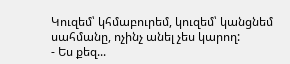Կուզեմ՝ կհմաբուրեմ, կուզեմ՝ կանցնեմ սահմանը, ոչինչ անել չես կարող:
- Ես քեզ...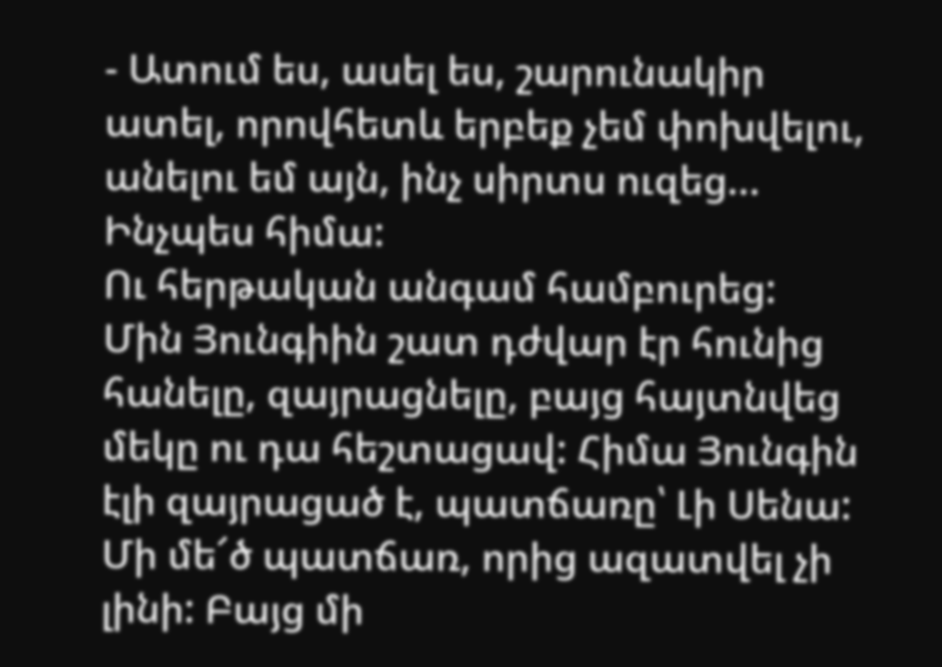- Ատում ես, ասել ես, շարունակիր ատել, որովհետև երբեք չեմ փոխվելու, անելու եմ այն, ինչ սիրտս ուզեց... Ինչպես հիմա:
Ու հերթական անգամ համբուրեց:
Մին Յունգիին շատ դժվար էր հունից հանելը, զայրացնելը, բայց հայտնվեց մեկը ու դա հեշտացավ: Հիմա Յունգին էլի զայրացած է, պատճառը՝ Լի Սենա: Մի մե՜ծ պատճառ, որից ազատվել չի լինի: Բայց մի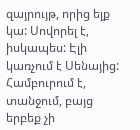զայրույթ, որից ելք կա: Սովորել է, իսկապես: Էլի կառչում է Սենայից: Համբուրում է, տանջում, բայց երբեք չի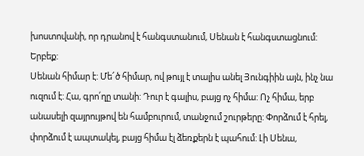խոստովանի, որ դրանով է հանգստանում, Սենան է հանգստացնում: Երբեք:
Սենան հիմար է: Մե՜ծ հիմար, ով թույլ է տալիս անել Յունգիին այն, ինչ նա ուզում է: Հա, գրո՛ղը տանի: Դուր է գալիս, բայց ոչ հիմա: Ոչ հիմա, երբ անասելի զայրույթով են համբուրում, տանջում շուրթերը: Փորձում է հրել, փորձում է ապտակել, բայց հիմա էլ ձեռքերն է պահում: Լի Սենա,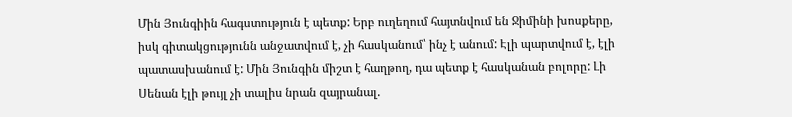Մին Յունգիին հագստություն է պետք: Երբ ուղեղում հայտնվում են Ջիմինի խոսքերը, իսկ գիտակցությունն անջատվում է, չի հասկանում՝ ինչ է անում: Էլի պարտվում է, էլի պատասխանում է: Մին Յունգին միշտ է հաղթող, դա պետք է հասկանան բոլորը: Լի Սենան էլի թույլ չի տալիս նրան զայրանալ.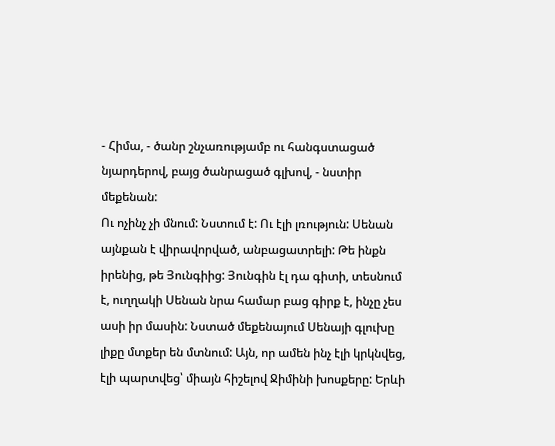- Հիմա, - ծանր շնչառությամբ ու հանգստացած նյարդերով, բայց ծանրացած գլխով, - նստիր մեքենան:
Ու ոչինչ չի մնում: Նստում է: Ու էլի լռություն: Սենան այնքան է վիրավորված, անբացատրելի: Թե ինքն իրենից, թե Յունգիից: Յունգին էլ դա գիտի, տեսնում է, ուղղակի Սենան նրա համար բաց գիրք է, ինչը չես ասի իր մասին: Նստած մեքենայում Սենայի գլուխը լիքը մտքեր են մտնում: Այն, որ ամեն ինչ էլի կրկնվեց, էլի պարտվեց՝ միայն հիշելով Ջիմինի խոսքերը: Երևի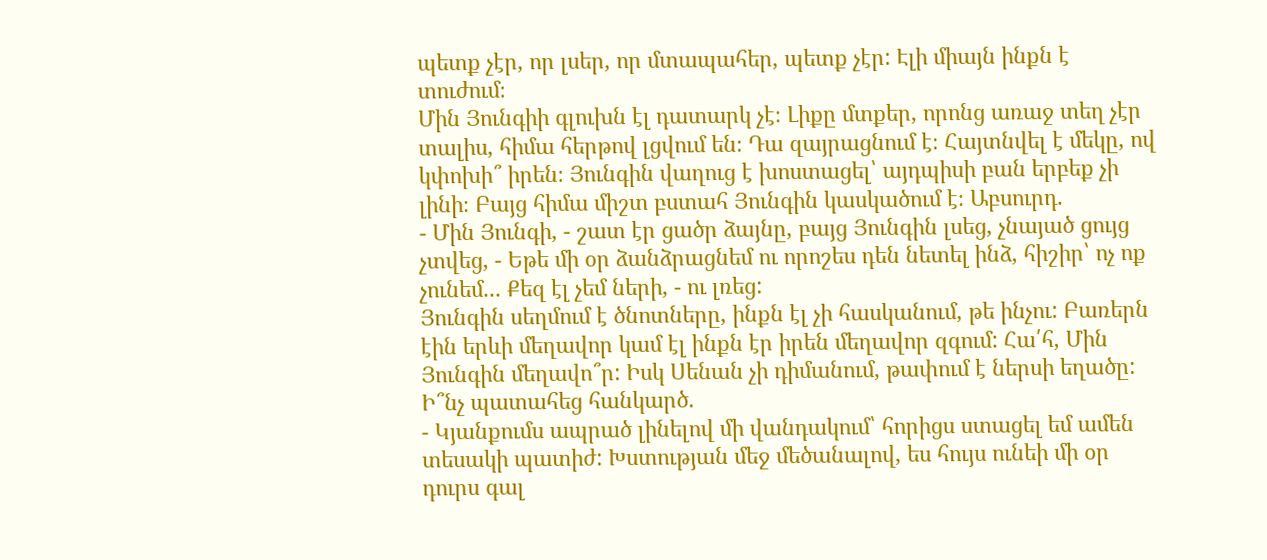պետք չէր, որ լսեր, որ մտապահեր, պետք չէր: Էլի միայն ինքն է տուժում։
Մին Յունգիի գլուխն էլ դատարկ չէ։ Լիքը մտքեր, որոնց առաջ տեղ չէր տալիս, հիմա հերթով լցվում են։ Դա զայրացնում է։ Հայտնվել է մեկը, ով կփոխի՞ իրեն։ Յունգին վաղուց է խոստացել՝ այդպիսի բան երբեք չի լինի։ Բայց հիմա միշտ բստահ Յունգին կասկածում է։ Աբսուրդ.
- Մին Յունգի, - շատ էր ցածր ձայնը, բայց Յունգին լսեց, չնայած ցույց չտվեց, - Եթե մի օր ձանձրացնեմ ու որոշես դեն նետել ինձ, հիշիր՝ ոչ ոք չունեմ... Քեզ էլ չեմ ների, - ու լռեց:
Յունգին սեղմում է ծնոտները, ինքն էլ չի հասկանում, թե ինչու: Բառերն էին երևի մեղավոր կամ էլ ինքն էր իրեն մեղավոր զգում: Հա՛հ, Մին Յունգին մեղավո՞ր: Իսկ Սենան չի դիմանում, թափում է ներսի եղածը: Ի՞նչ պատահեց հանկարծ.
- Կյանքումս ապրած լինելով մի վանդակում՝ հորիցս ստացել եմ ամեն տեսակի պատիժ: Խստության մեջ մեծանալով, ես հույս ունեի մի օր դուրս գալ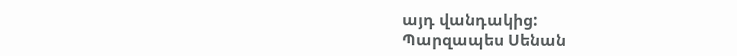այդ վանդակից:
Պարզապես Սենան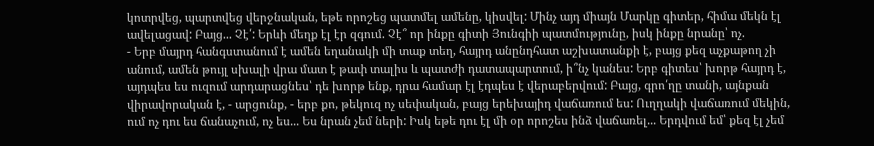կոտրվեց, պարտվեց վերջնական, եթե որոշեց պատմել ամենը, կիսվել: Մինչ այդ միայն Մարկը գիտեր, հիմա մեկն էլ ավելացավ: Բայց... Չէ՛: Երևի մեղք էլ էր զգում. Չէ՞ որ ինքը գիտի Յունգիի պատմությունը, իսկ ինքը նրանը՝ ոչ.
- Երբ մայրդ հանգստանում է ամեն եղանակի մի տաք տեղ, հայրդ անընդհատ աշխատանքի է, բայց քեզ աչքաթող չի անում, ամեն թույլ սխալի վրա մատ է թափ տալիս և պատժի դատապարտում, ի՞նչ կանես: Երբ գիտես՝ խորթ հայրդ է, այդպես ես ուզում արդարացնես՝ դե խորթ ենք, դրա համար էլ էդպես է վերաբերվում: Բայց, գրո՛ղը տանի, այնքան վիրավորական է, - արցունք, - երբ քո, թեկուզ ոչ սեփական, բայց երեխայիդ վաճառում ես: Ուղղակի վաճառում մեկին, ում ոչ դու ես ճանաչում, ոչ ես... Ես նրան չեմ ների: Իսկ եթե դու էլ մի օր որոշես ինձ վաճառել... Երդվում եմ՝ քեզ էլ չեմ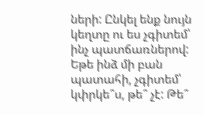ների: Ընկել ենք նույն կեղտը ու ես չգիտեմ՝ ինչ պատճառներով: Եթե ինձ մի բան պատահի, չգիտեմ՝ կփրկե՞ս, թե՞ չէ: Թե՞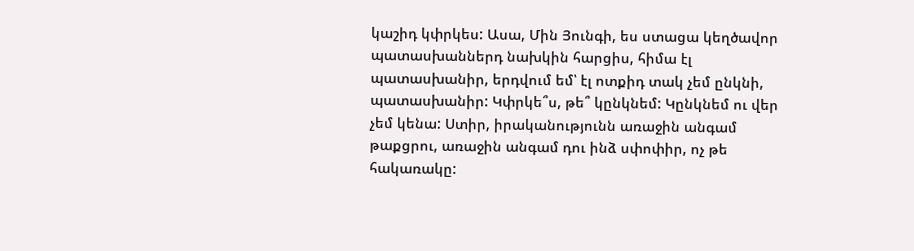կաշիդ կփրկես: Ասա, Մին Յունգի, ես ստացա կեղծավոր պատասխաններդ նախկին հարցիս, հիմա էլ պատասխանիր, երդվում եմ՝ էլ ոտքիդ տակ չեմ ընկնի, պատասխանիր: Կփրկե՞ս, թե՞ կընկնեմ: Կընկնեմ ու վեր չեմ կենա: Ստիր, իրականությունն առաջին անգամ թաքցրու, առաջին անգամ դու ինձ սփոփիր, ոչ թե հակառակը: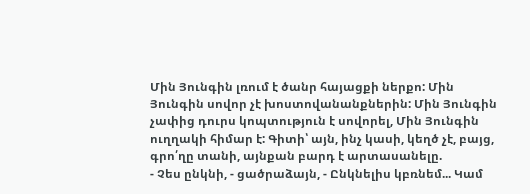Մին Յունգին լռում է ծանր հայացքի ներքո: Մին Յունգին սովոր չէ խոստովանանքներին: Մին Յունգին չափից դուրս կոպտություն է սովորել, Մին Յունգին ուղղակի հիմար է: Գիտի՝ այն, ինչ կասի, կեղծ չէ, բայց, գրո՛ղը տանի, այնքան բարդ է արտասանելը.
- Չես ընկնի, - ցածրաձայն, - Ընկնելիս կբռնեմ... Կամ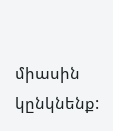միասին կընկնենք: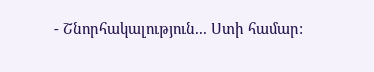- Շնորհակալություն... Ստի համար: